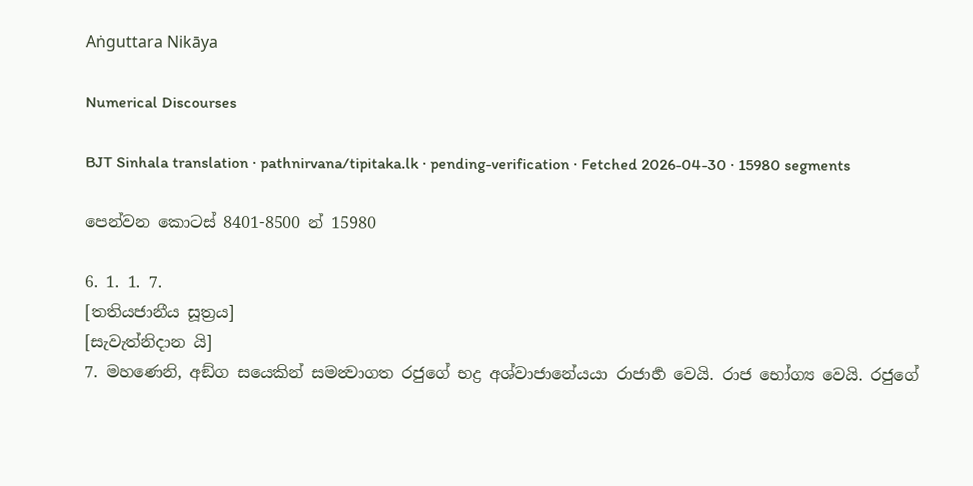Aṅguttara Nikāya

Numerical Discourses

BJT Sinhala translation · pathnirvana/tipitaka.lk · pending-verification · Fetched 2026-04-30 · 15980 segments

පෙන්වන කොටස් 8401-8500 න් 15980

6. 1. 1. 7.
[තතියජානීය සූත්‍රය]
[සැවැත්නිදාන යි]
7. මහණෙනි, අඞ්ග සයෙකින් සමන්‍වාගත රජුගේ භද්‍ර අශ්වාජානේයයා රාජාර්‍හ වෙයි. රාජ භෝග්‍ය වෙයි. රජුගේ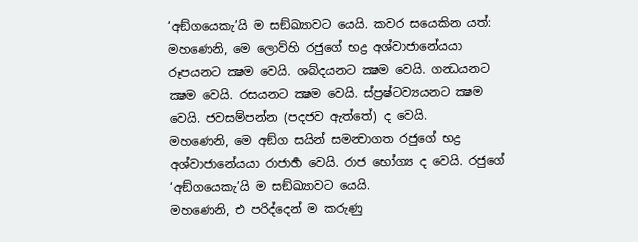‘අඞ්ගයෙකැ’යි ම සඞ්ඛ්‍යාවට යෙයි. කවර සයෙකින යත්:
මහණෙනි, මෙ ලොව්හි රජුගේ භද්‍ර අශ්වාජානේයයා රූපයනට ක්‍ෂම වෙයි. ශබ්දයනට ක්‍ෂම වෙයි. ගන්‍ධයනට ක්‍ෂම වෙයි. රසයනට ක්‍ෂම වෙයි. ස්ප්‍රෂ්ටව්‍යයනට ක්‍ෂම වෙයි. ජවසම්පන්න (පදජව ඇත්තේ) ද වෙයි.
මහණෙනි, මෙ අඞ්ග සයින් සමන්‍වාගත රජුගේ භද්‍ර අශ්වාජානේයයා රාජාර්‍හ වෙයි. රාජ භෝග්‍ය ද වෙයි. රජුගේ ‘අඞ්ගයෙකැ’යි ම සඞ්ඛ්‍යාවට යෙයි.
මහණෙනි, එ පරිද්දෙන් ම කරුණු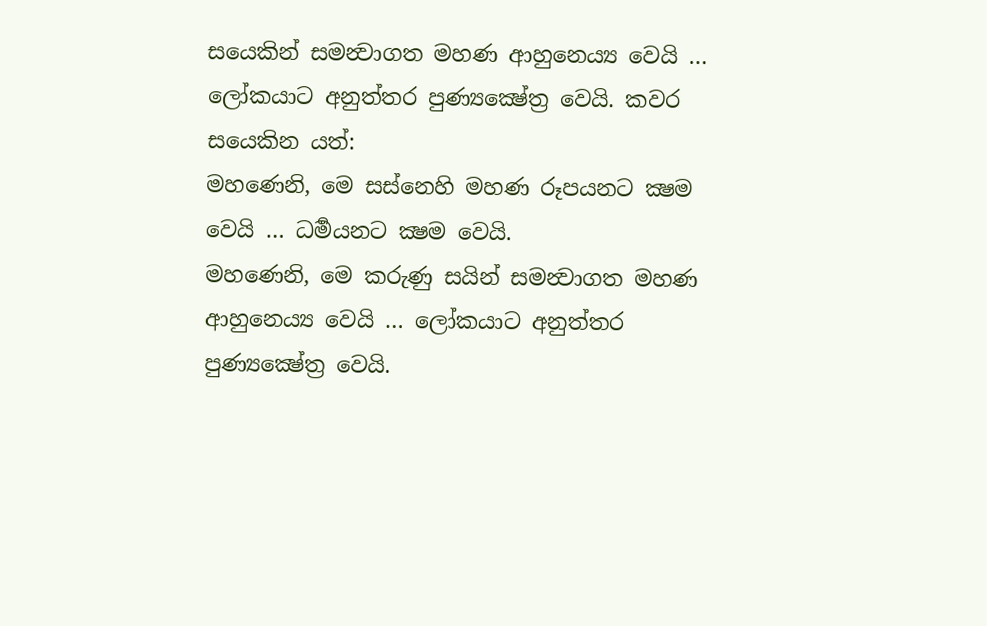සයෙකින් සමන්‍වාගත මහණ ආහුනෙය්‍ය වෙයි … ලෝකයාට අනුත්තර පුණ්‍යක්‍ෂේත්‍ර වෙයි. කවර සයෙකින යත්:
මහණෙනි, මෙ සස්නෙහි මහණ රූපයනට ක්‍ෂම වෙයි … ධර්‍මයනට ක්‍ෂම වෙයි.
මහණෙනි, මෙ කරුණු සයින් සමන්‍වාගත මහණ ආහුනෙය්‍ය වෙයි … ලෝකයාට අනුත්තර පුණ්‍යක්‍ෂේත්‍ර වෙයි.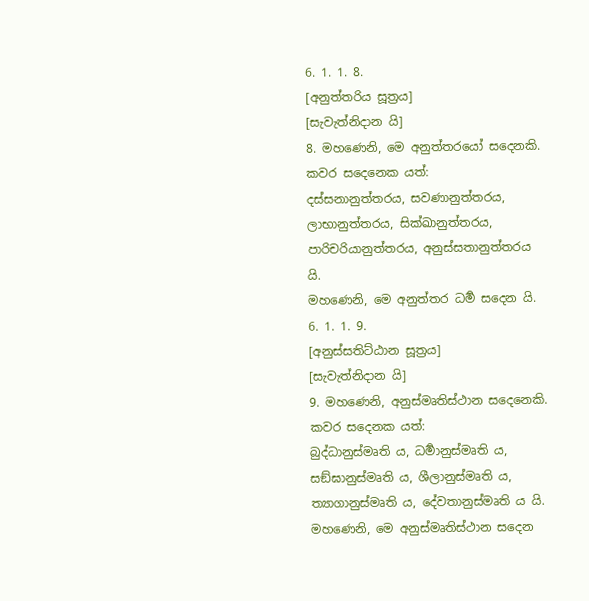6. 1. 1. 8.
[අනුත්තරිය සූත්‍රය]
[සැවැත්නිදාන යි]
8. මහණෙනි, මෙ අනුත්තරයෝ සදෙනකි. කවර සදෙනෙක යත්:
දස්සනානුත්තරය, සවණානුත්තරය, ලාභානුත්තරය, සික්ඛානුත්තරය, පාරිචරියානුත්තරය, අනුස්සතානුත්තරය යි.
මහණෙනි, මෙ අනුත්තර ධර්‍ම සදෙන යි.
6. 1. 1. 9.
[අනුස්සතිට්ඨාන සූත්‍රය]
[සැවැත්නිදාන යි]
9. මහණෙනි, අනුස්මෘතිස්ථාන සදෙනෙකි. කවර සදෙනක යත්:
බුද්ධානුස්මෘති ය, ධර්‍මානුස්මෘති ය, සඞ්ඝානුස්මෘති ය, ශීලානුස්මෘති ය, ත්‍යාගානුස්මෘති ය, දේවතානුස්මෘති ය යි.
මහණෙනි, මෙ අනුස්මෘතිස්ථාන සදෙන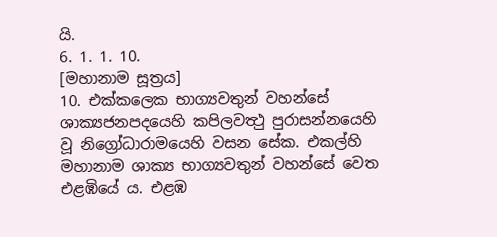යි.
6. 1. 1. 10.
[මහානාම සූත්‍රය]
10. එක්කලෙක භාග්‍යවතුන් වහන්සේ ශාක්‍යජනපදයෙහි කපිලවත්‍ථු පුරාසන්නයෙහි වූ නිග්‍රෝධාරාමයෙහි වසන සේක. එකල්හි මහානාම ශාක්‍ය භාග්‍යවතුන් වහන්සේ වෙත එළඹියේ ය. එළඹ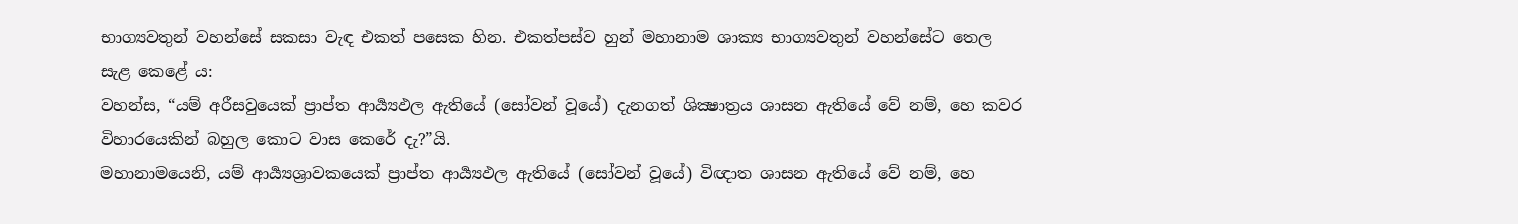භාග්‍යවතුන් වහන්සේ සකසා වැඳ එකත් පසෙක හින. එකත්පස්ව හුන් මහානාම ශාක්‍ය භාග්‍යවතුන් වහන්සේට තෙල සැළ කෙළේ ය:
වහන්ස, “යම් අරීසවුයෙක් ප්‍රාප්ත ආර්‍ය්‍යඵල ඇතියේ (සෝවන් වූයේ) දැනගත් ශික්‍ෂාත්‍රය ශාසන ඇතියේ වේ නම්, හෙ කවර විහාරයෙකින් බහුල කොට වාස කෙරේ දැ?”යි.
මහානාමයෙනි, යම් ආර්‍ය්‍යශ්‍රාවකයෙක් ප්‍රාප්ත ආර්‍ය්‍යඵල ඇතියේ (සෝවන් වූයේ) විඥාත ශාසන ඇතියේ වේ නම්, හෙ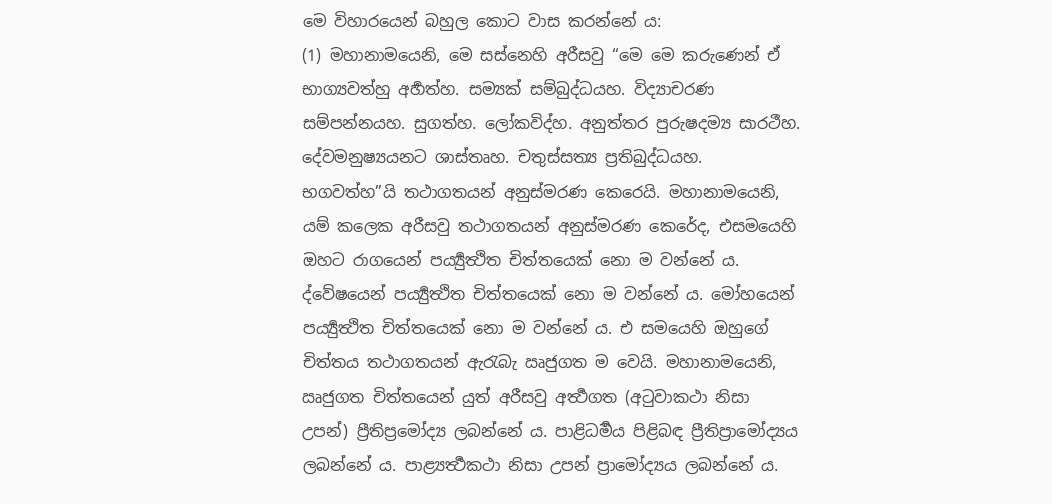මෙ විහාරයෙන් බහුල කොට වාස කරන්නේ ය:
(1) මහානාමයෙනි, මෙ සස්නෙහි අරීසවු “මෙ මෙ කරුණෙන් ඒ භාග්‍යවත්හු අර්‍හත්හ. සම්‍යක් සම්බුද්ධයහ. විද්‍යාචරණ සම්පන්නයහ. සුගත්හ. ලෝකවිද්හ. අනුත්තර පුරුෂදම්‍ය සාරථීහ. දේවමනුෂ්‍යයනට ශාස්තෘහ. චතුස්සත්‍ය ප්‍රතිබුද්ධයහ. භගවත්හ”යි තථාගතයන් අනුස්මරණ කෙරෙයි. මහානාමයෙනි, යම් කලෙක අරීසවු තථාගතයන් අනුස්මරණ කෙරේද, එසමයෙහි ඔහට රාගයෙන් පර්‍ය්‍යුත්‍ථිත චිත්තයෙක් නො ම වන්නේ ය. ද්වේෂයෙන් පර්‍ය්‍යුත්‍ථිත චිත්තයෙක් නො ම වන්නේ ය. මෝහයෙන් පර්‍ය්‍යුත්‍ථිත චිත්තයෙක් නො ම වන්නේ ය. එ සමයෙහි ඔහුගේ චිත්තය තථාගතයන් ඇරැබැ ඍජුගත ම වෙයි. මහානාමයෙනි, ඍජුගත චිත්තයෙන් යුත් අරීසවු අර්‍ත්‍ථගත (අටුවාකථා නිසා උපන්) ප්‍රීතිප්‍රමෝද්‍ය ලබන්නේ ය. පාළිධර්‍මය පිළිබඳ ප්‍රීතිප්‍රාමෝද්‍යය ලබන්නේ ය. පාළ්‍යර්‍ත්‍ථකථා නිසා උපන් ප්‍රාමෝද්‍යය ලබන්නේ ය.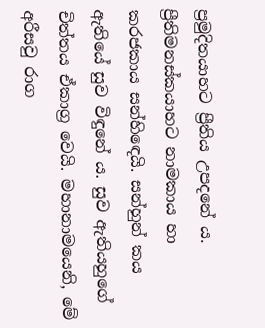ප්‍රමුදිතයාහට ප්‍රීතිය උපදනේ ය. ප්‍රීතිමනස්කයාහට නාමකාය හා කරජකාය සන්හිඳෙයි. සන්හුන් කය ඇතියේ සුව විඳුනේ ය. සුව ඇතියහුගේ චිත්තය ඒකාග්‍ර වෙයි. මහානාමයෙනි, මේ අරීසවු රාග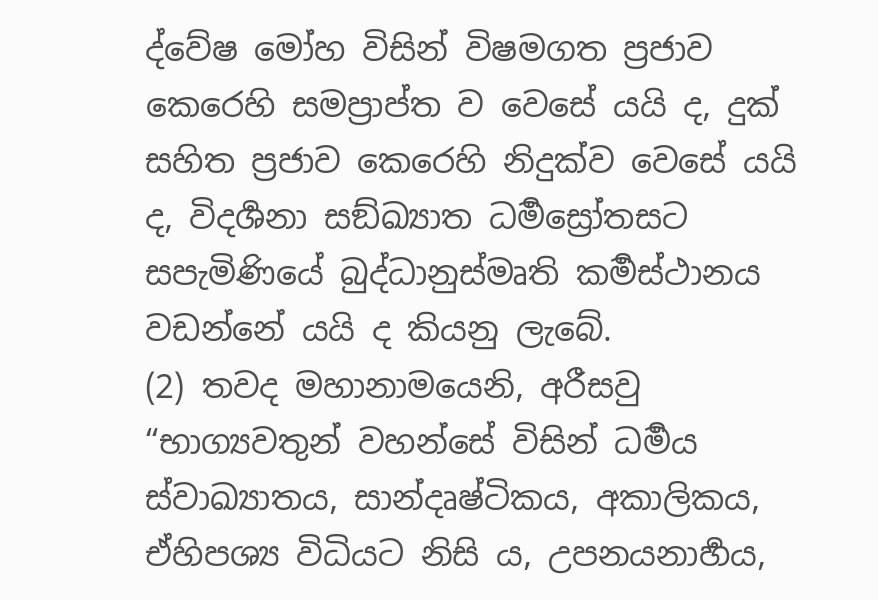ද්වේෂ මෝහ විසින් විෂමගත ප්‍රජාව කෙරෙහි සමප්‍රාප්ත ව වෙසේ යයි ද, දුක් සහිත ප්‍රජාව කෙරෙහි නිදුක්ව වෙසේ යයි ද, විදර්‍ශනා සඞ්ඛ්‍යාත ධර්‍මස්‍රෝතසට සපැමිණියේ බුද්ධානුස්මෘති කර්‍මස්ථානය වඩන්නේ යයි ද කියනු ලැබේ.
(2) තවද මහානාමයෙනි, අරීසවු “භාග්‍යවතුන් වහන්සේ විසින් ධර්‍මය ස්වාඛ්‍යාතය, සාන්දෘෂ්ටිකය, අකාලිකය, ඒහිපශ්‍ය විධියට නිසි ය, උපනයනාර්‍හය,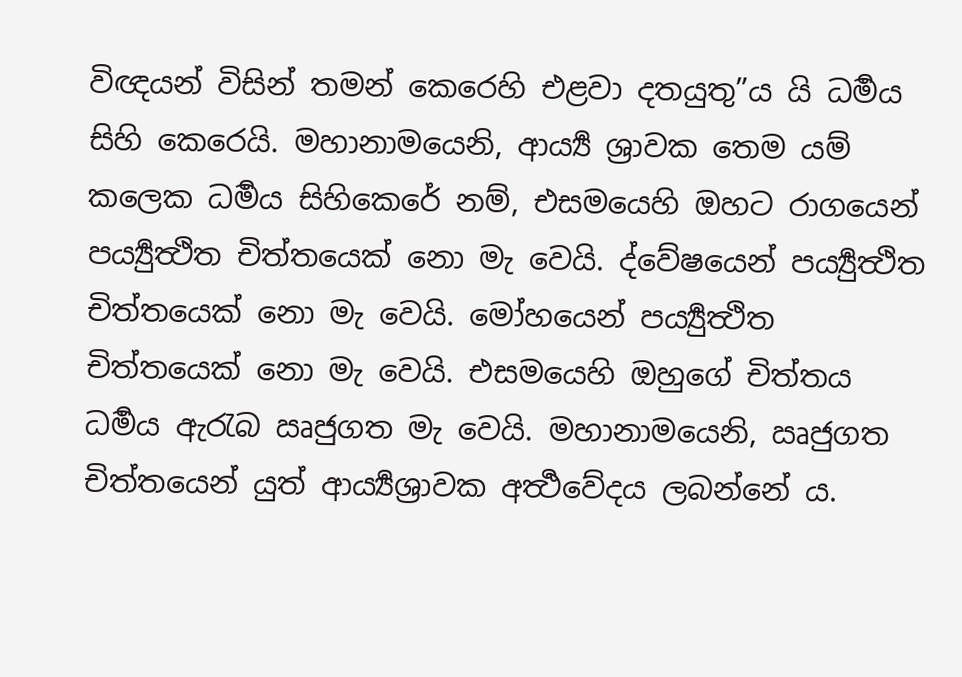විඥයන් විසින් තමන් කෙරෙහි එළවා දතයුතු”ය යි ධර්‍මය සිහි කෙරෙයි. මහානාමයෙනි, ආර්‍ය්‍ය ශ්‍රාවක තෙම යම් කලෙක ධර්‍මය සිහිකෙරේ නම්, එසමයෙහි ඔහට රාගයෙන් පර්‍ය්‍යුත්‍ථිත චිත්තයෙක් නො මැ වෙයි. ද්වේෂයෙන් පර්‍ය්‍යුත්‍ථිත චිත්තයෙක් නො මැ වෙයි. මෝහයෙන් පර්‍ය්‍යුත්‍ථිත චිත්තයෙක් නො මැ වෙයි. එසමයෙහි ඔහුගේ චිත්තය ධර්‍මය ඇරැබ ඍජුගත මැ වෙයි. මහානාමයෙනි, ඍජුගත චිත්තයෙන් යුත් ආර්‍ය්‍යශ්‍රාවක අර්‍ත්‍ථවේදය ලබන්නේ ය.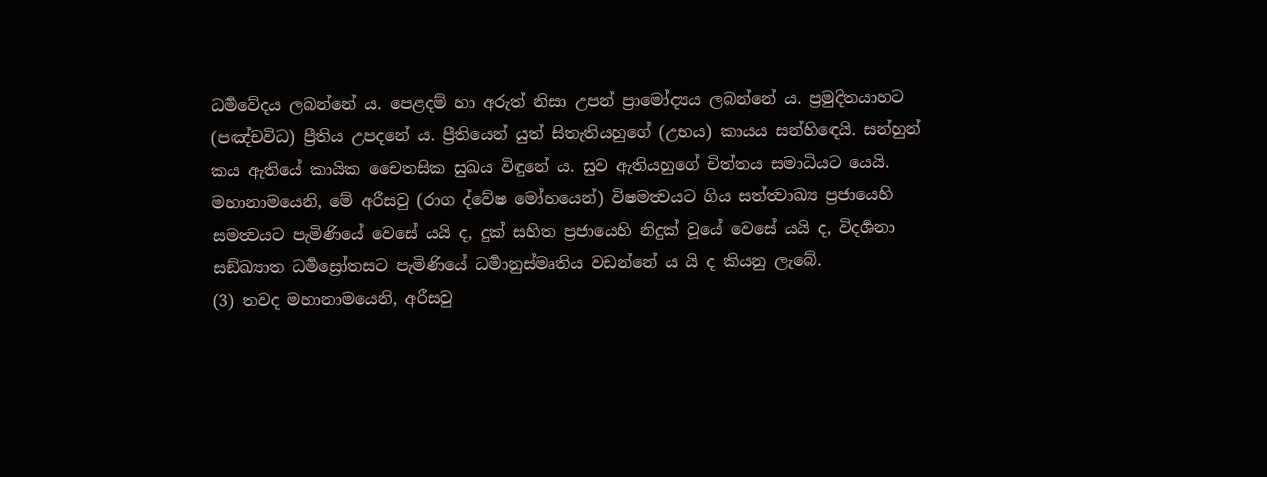ධර්‍මවේදය ලබන්නේ ය. පෙළදම් හා අරුත් නිසා උපන් ප්‍රාමෝද්‍යය ලබන්නේ ය. ප්‍රමුදිතයාහට (පඤ්චවිධ) ප්‍රීතිය උපදනේ ය. ප්‍රීතියෙන් යුත් සිතැතියහුගේ (උභය) කායය සන්හිඳෙයි. සන්හුන් කය ඇතියේ කායික චෛතසික සුඛය විඳුනේ ය. සුව ඇතියහුගේ චිත්තය සමාධියට යෙයි. මහානාමයෙනි, මේ අරීසවු (රාග ද්වේෂ මෝහයෙන්) විෂමත්‍වයට ගිය සත්ත්‍වාඛ්‍ය ප්‍රජායෙහි සමත්‍වයට පැමිණියේ වෙසේ යයි ද, දුක් සහිත ප්‍රජායෙහි නිදුක් වූයේ වෙසේ යයි ද, විදර්‍ශනා සඞ්ඛ්‍යාත ධර්‍මස්‍රෝතසට පැමිණියේ ධර්‍මානුස්මෘතිය වඩන්නේ ය යි ද කියනු ලැබේ.
(3) තවද මහානාමයෙනි, අරීසවු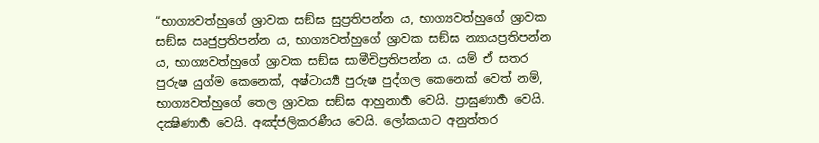“භාග්‍යවත්හුගේ ශ්‍රාවක සඞ්ඝ සුප්‍රතිපන්න ය, භාග්‍යවත්හුගේ ශ්‍රාවක සඞ්ඝ ඍජුප්‍රතිපන්න ය, භාග්‍යවත්හුගේ ශ්‍රාවක සඞ්ඝ න්‍යායප්‍රතිපන්න ය, භාග්‍යවත්හුගේ ශ්‍රාවක සඞ්ඝ සාමීචිප්‍රතිපන්න ය. යම් ඒ සතර පුරුෂ යුග්ම කෙනෙක්, අෂ්ටාර්‍ය්‍ය පුරුෂ පුද්ගල කෙනෙක් වෙත් නම්, භාග්‍යවත්හුගේ තෙල ශ්‍රාවක සඞ්ඝ ආහුනාර්‍හ වෙයි. ප්‍රාඝුණාර්‍හ වෙයි. දක්‍ෂිණාර්‍හ වෙයි. අඤ්ජලිකරණීය වෙයි. ලෝකයාට අනුත්තර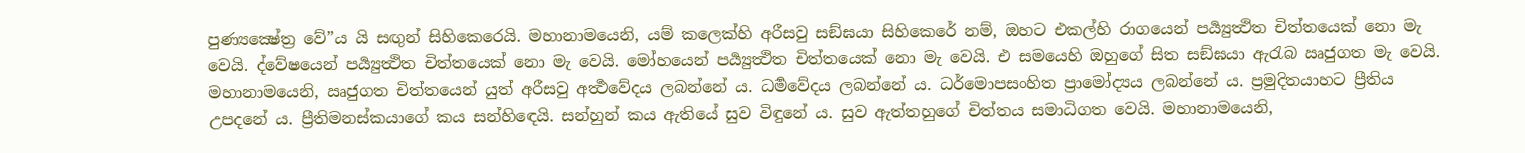පුණ්‍යක්‍ෂේත්‍ර වේ”ය යි සඟුන් සිහිකෙරෙයි. මහානාමයෙනි, යම් කලෙක්හි අරීසවු සඞ්ඝයා සිහිකෙරේ නම්, ඔහට එකල්හි රාගයෙන් පර්‍ය්‍යුත්‍ථිත චිත්තයෙක් නො මැ වෙයි. ද්වේෂයෙන් පර්‍ය්‍යුත්‍ථිත චිත්තයෙක් නො මැ වෙයි. මෝහයෙන් පර්‍ය්‍යුත්‍ථිත චිත්තයෙක් නො මැ වෙයි. එ සමයෙහි ඔහුගේ සිත සඞ්ඝයා ඇරැබ ඍජුගත මැ වෙයි. මහානාමයෙනි, ඍජුගත චිත්තයෙන් යුත් අරීසවු අර්‍ත්‍ථවේදය ලබන්නේ ය. ධර්‍මවේදය ලබන්නේ ය. ධර්මොපසංහිත ප්‍රාමෝද්‍යය ලබන්නේ ය. ප්‍රමුදිතයාහට ප්‍රීතිය උපදනේ ය. ප්‍රීතිමනස්කයාගේ කය සන්හිඳෙයි. සන්හුන් කය ඇතියේ සුව විඳුනේ ය. සුව ඇත්තහුගේ චිත්තය සමාධිගත වෙයි. මහානාමයෙනි,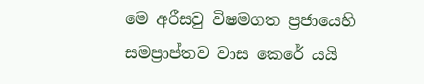මෙ අරීසවු විෂමගත ප්‍රජායෙහි සමප්‍රාප්තව වාස කෙරේ යයි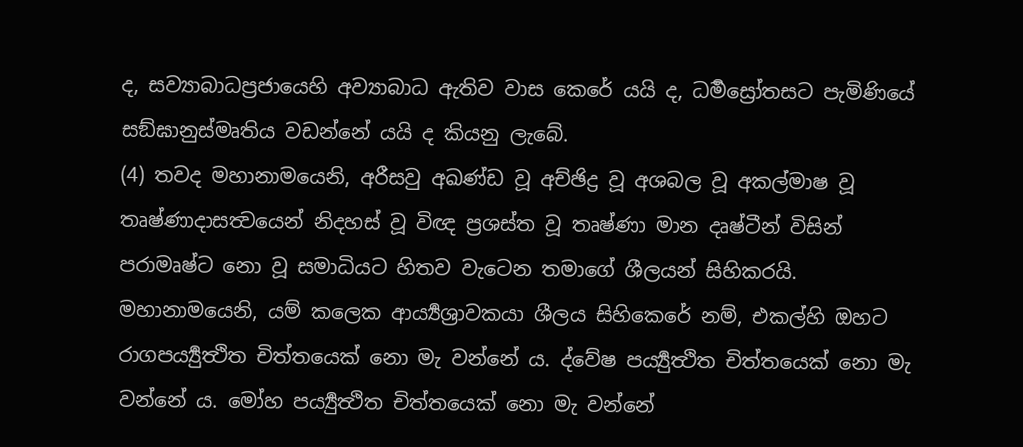ද, සව්‍යාබාධප්‍රජායෙහි අව්‍යාබාධ ඇතිව වාස කෙරේ යයි ද, ධර්‍මස්‍රෝතසට පැමිණියේ සඞ්ඝානුස්මෘතිය වඩන්නේ යයි ද කියනු ලැබේ.
(4) තවද මහානාමයෙනි, අරීසවු අඛණ්ඩ වූ අච්ඡිද්‍ර වූ අශබල වූ අකල්මාෂ වූ තෘෂ්ණාදාසත්‍වයෙන් නිදහස් වූ විඥ ප්‍රශස්ත වූ තෘෂ්ණා මාන දෘෂ්ටීන් විසින් පරාමෘෂ්ට නො වූ සමාධියට හිතව වැටෙන තමාගේ ශීලයන් සිහිකරයි. මහානාමයෙනි, යම් කලෙක ආර්‍ය්‍යශ්‍රාවකයා ශීලය සිහිකෙරේ නම්, එකල්හි ඔහට රාගපර්‍ය්‍යුත්‍ථිත චිත්තයෙක් නො මැ වන්නේ ය. ද්වේෂ පර්‍ය්‍යුත්‍ථිත චිත්තයෙක් නො මැ වන්නේ ය. මෝහ පර්‍ය්‍යුත්‍ථිත චිත්තයෙක් නො මැ වන්නේ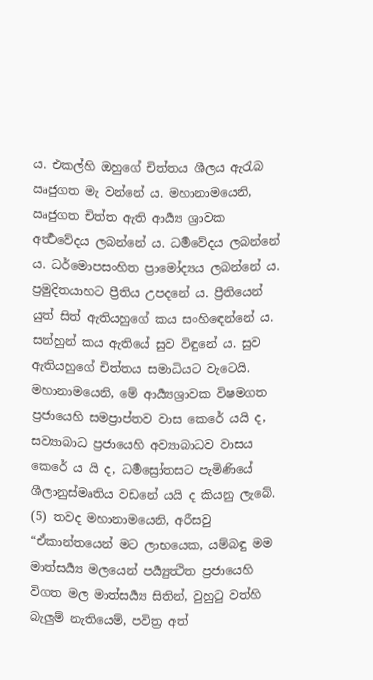ය. එකල්හි ඔහුගේ චිත්තය ශීලය ඇරැබ ඍජුගත මැ වන්නේ ය. මහානාමයෙනි, ඍජුගත චිත්ත ඇති ආර්‍ය්‍ය ශ්‍රාවක අර්‍ත්‍ථවේදය ලබන්නේ ය. ධර්‍මවේදය ලබන්නේ ය. ධර්මොපසංහිත ප්‍රාමෝද්‍යය ලබන්නේ ය. ප්‍රමුදිතයාහට ප්‍රීතිය උපදනේ ය. ප්‍රීතියෙන් යුත් සිත් ඇතියහුගේ කය සංහිඳෙන්නේ ය. සන්හුන් කය ඇතියේ සුව විඳුනේ ය. සුව ඇතියහුගේ චිත්තය සමාධියට වැටෙයි. මහානාමයෙනි, මේ ආර්‍ය්‍යශ්‍රාවක විෂමගත ප්‍රජායෙහි සමප්‍රාප්තව වාස කෙරේ යයි ද, සව්‍යාබාධ ප්‍රජායෙහි අව්‍යාබාධව වාසය කෙරේ ය යි ද, ධර්‍මස්‍රෝතසට පැමිණියේ ශීලානුස්මෘතිය වඩනේ යයි ද කියනු ලැබේ.
(5) තවද මහානාමයෙනි, අරීසවු “ඒකාන්තයෙන් මට ලාභයෙක, යම්බඳු මම මාත්සර්‍ය්‍ය මලයෙන් පර්‍ය්‍යුත්‍ථිත ප්‍රජායෙහි විගත මල මාත්සර්‍ය්‍ය සිතින්, වුහුටු වත්හි බැලුම් නැතියෙම්, පවිත්‍ර අත්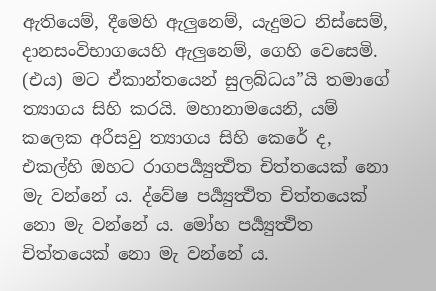ඇතියෙම්, දීමෙහි ඇලුනෙම්, යැදුමට නිස්සෙම්, දානසංවිභාගයෙහි ඇලුනෙම්, ගෙහි වෙසෙමි. (එය) මට ඒකාන්තයෙන් සුලබ්ධය”යි තමාගේ ත්‍යාගය සිහි කරයි. මහානාමයෙනි, යම් කලෙක අරීසවු ත්‍යාගය සිහි කෙරේ ද, එකල්හි ඔහට රාගපර්‍ය්‍යුත්‍ථිත චිත්තයෙක් නො මැ වන්නේ ය. ද්වේෂ පර්‍ය්‍යුත්‍ථිත චිත්තයෙක් නො මැ වන්නේ ය. මෝහ පර්‍ය්‍යුත්‍ථිත චිත්තයෙක් නො මැ වන්නේ ය.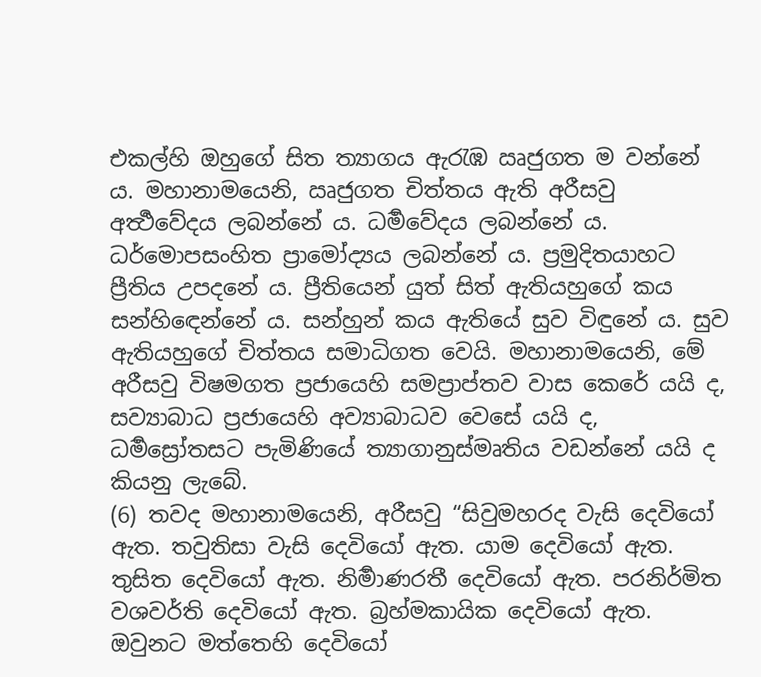එකල්හි ඔහුගේ සිත ත්‍යාගය ඇරැඹ ඍජුගත ම වන්නේ ය. මහානාමයෙනි, ඍජුගත චිත්තය ඇති අරීසවු අර්‍ත්‍ථවේදය ලබන්නේ ය. ධර්‍මවේදය ලබන්නේ ය. ධර්මොපසංහිත ප්‍රාමෝද්‍යය ලබන්නේ ය. ප්‍රමුදිතයාහට ප්‍රීතිය උපදනේ ය. ප්‍රීතියෙන් යුත් සිත් ඇතියහුගේ කය සන්හිඳෙන්නේ ය. සන්හුන් කය ඇතියේ සුව විඳුනේ ය. සුව ඇතියහුගේ චිත්තය සමාධිගත වෙයි. මහානාමයෙනි, මේ අරීසවු විෂමගත ප්‍රජායෙහි සමප්‍රාප්තව වාස කෙරේ යයි ද, සව්‍යාබාධ ප්‍රජායෙහි අව්‍යාබාධව වෙසේ යයි ද, ධර්‍මස්‍රෝතසට පැමිණියේ ත්‍යාගානුස්මෘතිය වඩන්නේ යයි ද කියනු ලැබේ.
(6) තවද මහානාමයෙනි, අරීසවු “සිවුමහරද වැසි දෙවියෝ ඇත. තවුතිසා වැසි දෙවියෝ ඇත. යාම දෙවියෝ ඇත. තුසිත දෙවියෝ ඇත. නිර්‍මාණරතී දෙවියෝ ඇත. පරනිර්මිත වශවර්ති දෙවියෝ ඇත. බ්‍රහ්මකායික දෙවියෝ ඇත. ඔවුනට මත්තෙහි දෙවියෝ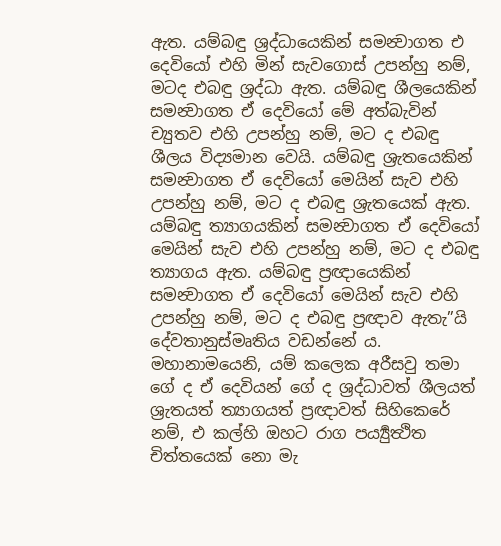ඇත. යම්බඳු ශ්‍රද්ධායෙකින් සමන්‍වාගත එ දෙවියෝ එහි මින් සැවගොස් උපන්හු නම්, මටද එබඳු ශ්‍රද්ධා ඇත. යම්බඳු ශීලයෙකින් සමන්‍වාගත ඒ දෙවියෝ මේ අත්බැවින් ච්‍යුතව එහි උපන්හු නම්, මට ද එබඳු ශීලය විද්‍යමාන වෙයි. යම්බඳු ශ්‍රැතයෙකින් සමන්‍වාගත ඒ දෙවියෝ මෙයින් සැව එහි උපන්හු නම්, මට ද එබඳු ශ්‍රැතයෙක් ඇත. යම්බඳු ත්‍යාගයකින් සමන්‍වාගත ඒ දෙවියෝ මෙයින් සැව එහි උපන්හු නම්, මට ද එබඳු ත්‍යාගය ඇත. යම්බඳු ප්‍රඥායෙකින් සමන්‍වාගත ඒ දෙවියෝ මෙයින් සැව එහි උපන්හු නම්, මට ද එබඳු ප්‍රඥාව ඇතැ”යි දේවතානුස්මෘතිය වඩන්නේ ය. මහානාමයෙනි, යම් කලෙක අරීසවු තමා ගේ ද ඒ දෙවියන් ගේ ද ශ්‍රද්ධාවත් ශීලයත් ශ්‍රැතයත් ත්‍යාගයත් ප්‍රඥාවත් සිහිකෙරේ නම්, එ කල්හි ඔහට රාග පර්‍ය්‍යුත්‍ථිත චිත්තයෙක් නො මැ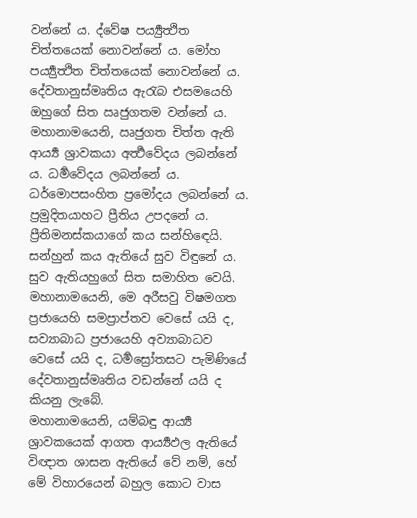වන්නේ ය. ද්වේෂ පර්‍ය්‍යුත්‍ථිත චිත්තයෙක් නොවන්නේ ය. මෝහ පර්‍ය්‍යුත්‍ථිත චිත්තයෙක් නොවන්නේ ය. දේවතානුස්මෘතිය ඇරැබ එසමයෙහි ඔහුගේ සිත ඍජුගතම වන්නේ ය. මහානාමයෙනි, ඍජුගත චිත්ත ඇති ආර්‍ය්‍ය ශ්‍රාවකයා අර්‍ත්‍ථවේදය ලබන්නේ ය. ධර්‍මවේදය ලබන්නේ ය. ධර්මොපසංහිත ප්‍රමෝදය ලබන්නේ ය. ප්‍රමුදිතයාහට ප්‍රීතිය උපදනේ ය. ප්‍රීතිමනස්කයාගේ කය සන්හිඳෙයි. සන්හුන් කය ඇතියේ සුව විඳුනේ ය. සුව ඇතියහුගේ සිත සමාහිත වෙයි. මහානාමයෙනි, මෙ අරීසවු විෂමගත ප්‍රජායෙහි සමප්‍රාප්තව වෙසේ යයි ද, සව්‍යාබාධ ප්‍රජායෙහි අව්‍යාබාධව වෙසේ යයි ද, ධර්‍මස්‍රෝතසට පැමිණියේ දේවතානුස්මෘතිය වඩන්නේ යයි ද කියනු ලැබේ.
මහානාමයෙනි, යම්බඳු ආර්‍ය්‍ය ශ්‍රාවකයෙක් ආගත ආර්‍ය්‍යඵල ඇතියේ විඥාත ශාසන ඇතියේ වේ නම්, හේ මේ විහාරයෙන් බහුල කොට වාස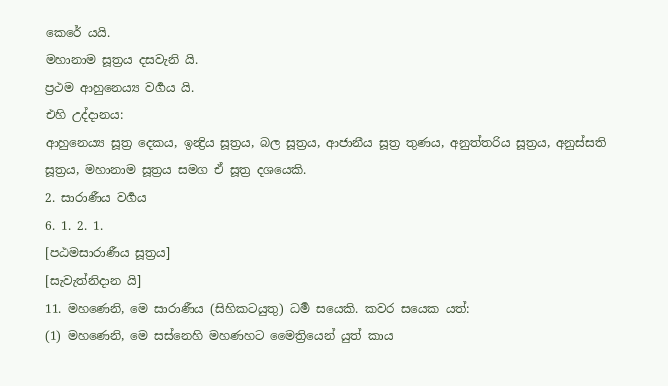කෙරේ යයි.
මහානාම සූත්‍රය දසවැනි යි.
ප්‍රථම ආහුනෙය්‍ය වර්‍ගය යි.
එහි උද්දානය:
ආහුනෙය්‍ය සූත්‍ර දෙකය, ඉන්‍ද්‍රිය සූත්‍රය, බල සූත්‍රය, ආජානීය සූත්‍ර තුණය, අනුත්තරිය සූත්‍රය, අනුස්සති සූත්‍රය, මහානාම සූත්‍රය සමග ඒ සූත්‍ර දශයෙකි.
2. සාරාණීය වර්‍ගය
6. 1. 2. 1.
[පඨමසාරාණීය සූත්‍රය]
[සැවැත්නිදාන යි]
11. මහණෙනි, මෙ සාරාණීය (සිහිකටයුතු) ධර්‍ම සයෙකි. කවර සයෙක යත්:
(1) මහණෙනි, මෙ සස්නෙහි මහණහට මෛත්‍රියෙන් යුත් කාය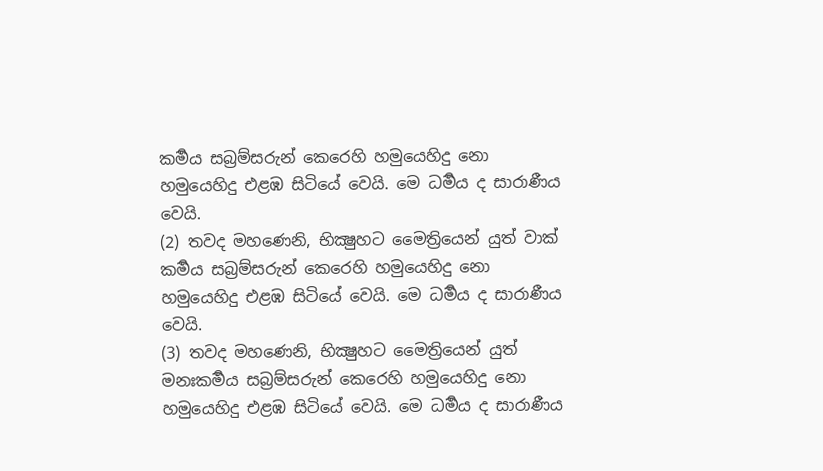කර්‍මය සබ්‍රම්සරුන් කෙරෙහි හමුයෙහිදු නො හමුයෙහිදු එළඹ සිටියේ වෙයි. මෙ ධර්‍මය ද සාරාණීය වෙයි.
(2) තවද මහණෙනි, භික්‍ෂුහට මෛත්‍රියෙන් යුත් වාක් කර්‍මය සබ්‍රම්සරුන් කෙරෙහි හමුයෙහිදු නො හමුයෙහිදු එළඹ සිටියේ වෙයි. මෙ ධර්‍මය ද සාරාණීය වෙයි.
(3) තවද මහණෙනි, භික්‍ෂුහට මෛත්‍රියෙන් යුත් මනඃකර්‍මය සබ්‍රම්සරුන් කෙරෙහි හමුයෙහිදු නො හමුයෙහිදු එළඹ සිටියේ වෙයි. මෙ ධර්‍මය ද සාරාණීය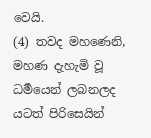වෙයි.
(4) තවද මහණෙනි, මහණ දැහැමි වූ ධර්‍මයෙන් ලබනලද යටත් පිරිසෙයින්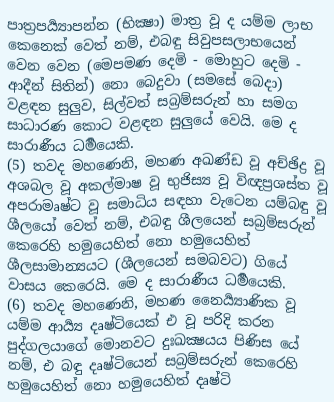පාත්‍රපර්‍ය්‍යාපන්න (භික්‍ෂා) මාත්‍ර වූ ද යම්ම ලාභ කෙනෙක් වෙත් නම්, එබඳු සිවුපසලාභයෙන් වෙන වෙන (මෙපමණ දෙමි - මොහුට දෙමි - ආදීන් සිතින්) නො බෙදුවා (සමසේ බෙදා) වළඳන සුලුව, සිල්වත් සබ්‍රම්සරුන් හා සමග සාධාරණ කොට වළඳන සුලුයේ වෙයි. මෙ ද සාරාණීය ධර්‍මයෙකි.
(5) තවද මහණෙනි, මහණ අඛණ්ඩ වූ අච්ඡිද්‍ර වූ අශබල වූ අකල්මාෂ වූ භුජිස්‍ය වූ විඥප්‍රශස්ත වූ අපරාමෘෂ්ට වූ සමාධිය සඳහා වැටෙන යම්බඳු වූ ශීලයෝ වෙත් නම්, එබඳු ශීලයෙන් සබ්‍රම්සරුන් කෙරෙහි හමුයෙහිත් නො හමුයෙහිත් ශීලසාමාන්‍යයට (ශීලයෙන් සමබවට) ගියේ වාසය කෙරෙයි. මෙ ද සාරාණීය ධර්‍මයෙකි.
(6) තවද මහණෙනි, මහණ නෛර්‍ය්‍යාණික වූ යම්ම ආර්‍ය්‍ය දෘෂ්ටියෙක් එ වූ පරිදි කරන පුද්ගලයාගේ මොනවට දුඃඛක්‍ෂයය පිණිස යේ නම්, එ බඳු දෘෂ්ටියෙන් සබ්‍රම්සරුන් කෙරෙහි හමුයෙහිත් නො හමුයෙහිත් දෘෂ්ටි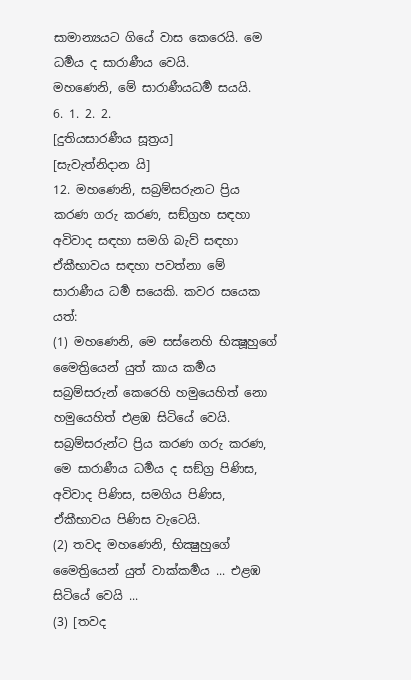සාමාන්‍යයට ගියේ වාස කෙරෙයි. මෙ ධර්‍මය ද සාරාණීය වෙයි.
මහණෙනි, මේ සාරාණීයධර්‍ම සයයි.
6. 1. 2. 2.
[දුතියසාරණීය සූත්‍රය]
[සැවැත්නිදාන යි]
12. මහණෙනි, සබ්‍රම්සරුනට ප්‍රිය කරණ ගරු කරණ, සඞ්ග්‍රහ සඳහා අවිවාද සඳහා සමගි බැව් සඳහා ඒකීභාවය සඳහා පවත්නා මේ සාරාණීය ධර්‍ම සයෙකි. කවර සයෙක යත්:
(1) මහණෙනි, මෙ සස්නෙහි භික්‍ෂූහුගේ මෛත්‍රියෙන් යුත් කාය කර්‍මය සබ්‍රම්සරුන් කෙරෙහි හමුයෙහිත් නො හමුයෙහිත් එළඹ සිටියේ වෙයි. සබ්‍රම්සරුන්ට ප්‍රිය කරණ ගරු කරණ, මෙ සාරාණීය ධර්‍මය ද සඞ්ග්‍ර පිණිස, අවිවාද පිණිස, සමගිය පිණිස, ඒකීභාවය පිණිස වැටෙයි.
(2) තවද මහණෙනි, භික්‍ෂුහුගේ මෛත්‍රියෙන් යුත් වාක්කර්‍මය ... එළඹ සිටියේ වෙයි ...
(3) [තවද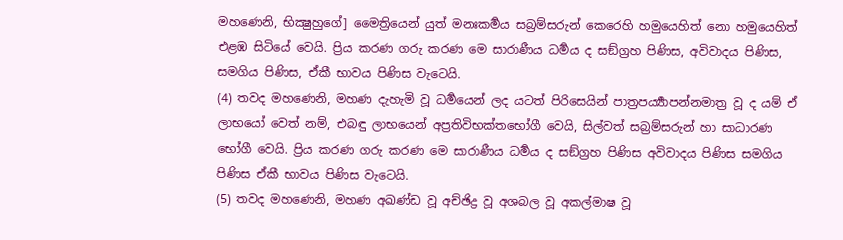මහණෙනි, භික්‍ෂුහුගේ] මෛත්‍රියෙන් යුත් මනඃකර්‍මය සබ්‍රම්සරුන් කෙරෙහි හමුයෙහිත් නො හමුයෙහිත් එළඹ සිටියේ වෙයි. ප්‍රිය කරණ ගරු කරණ මෙ සාරාණීය ධර්‍මය ද සඞ්ග්‍රහ පිණිස, අවිවාදය පිණිස, සමගිය පිණිස, ඒකී භාවය පිණිස වැටෙයි.
(4) තවද මහණෙනි, මහණ දැහැමි වූ ධර්‍මයෙන් ලද යටත් පිරිසෙයින් පාත්‍රපර්‍ය්‍යාපන්නමාත්‍ර වූ ද යම් ඒ ලාභයෝ වෙත් නම්, එබඳු ලාභයෙන් අප්‍රතිවිභක්තභෝගී වෙයි, සිල්වත් සබ්‍රම්සරුන් හා සාධාරණ භෝගී වෙයි. ප්‍රිය කරණ ගරු කරණ මෙ සාරාණීය ධර්‍මය ද සඞ්ග්‍රහ පිණිස අවිවාදය පිණිස සමගිය පිණිස ඒකී භාවය පිණිස වැටෙයි.
(5) තවද මහණෙනි, මහණ අඛණ්ඩ වූ අච්ඡිද්‍ර වූ අශබල වූ අකල්මාෂ වූ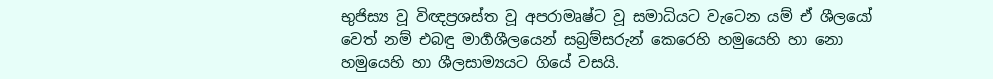භුජිස්‍ය වූ විඥප්‍රශස්ත වූ අපරාමෘෂ්ට වූ සමාධියට වැටෙන යම් ඒ ශීලයෝ වෙත් නම් එබඳු මාර්‍ගශීලයෙන් සබ්‍රම්සරුන් කෙරෙහි හමුයෙහි හා නො හමුයෙහි හා ශීලසාම්‍යයට ගියේ වසයි.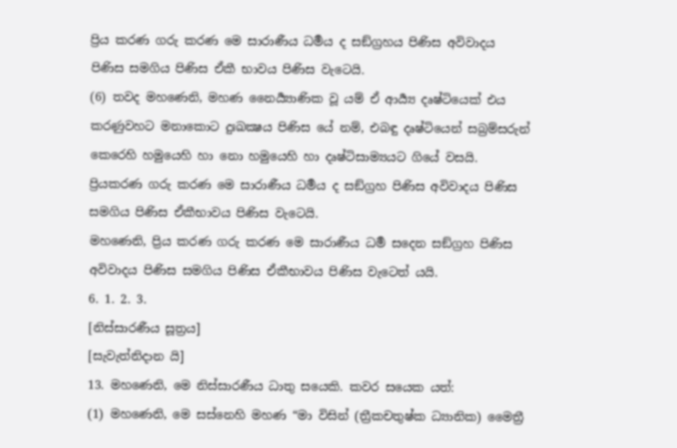ප්‍රිය කරණ ගරු කරණ මෙ සාරාණීය ධර්‍මය ද සඞ්ග්‍රහය පිණිස අවිවාදය පිණිස සමගිය පිණිස ඒකී භාවය පිණිස වැටෙයි.
(6) තවද මහණෙනි, මහණ නෛර්‍ය්‍යාණික වූ යම් ඒ ආර්‍ය්‍ය දෘෂ්ටියෙක් එය කරණුවහට මනාකොට දුඃඛක්‍ෂය පිණිස යේ නම්, එබඳු දෘෂ්ටියෙන් සබ්‍රම්සරුන් කෙරෙහි හමුයෙහි හා නො හමුයෙහි හා දෘෂ්ටිසාම්‍යයට ගියේ වසයි. ප්‍රියකරණ ගරු කරණ මෙ සාරාණීය ධර්‍මය ද සඞ්ග්‍රහ පිණිස අවිවාදය පිණිස සමගිය පිණිස ඒකීභාවය පිණිස වැටෙයි.
මහණෙනි, ප්‍රිය කරණ ගරු කරණ මෙ සාරාණීය ධර්‍ම සදෙන සඞ්ග්‍රහ පිණිස අවිවාදය පිණිස සමගිය පිණිස ඒකීභාවය පිණිස වැටෙත් යයි.
6. 1. 2. 3.
[නිස්සාරණීය සූත්‍රය]
[සැවැත්නිදාන යි]
13. මහණෙනි, මෙ නිස්සාරණීය ධාතු සයෙකි. කවර සයෙක යත්:
(1) මහණෙනි, මෙ සස්නෙහි මහණ “මා විසින් (ත්‍රීකචතුෂ්ක ධ්‍යානික) මෛත්‍රී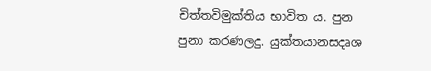චිත්තවිමුක්තිය භාවිත ය. පුන පුනා කරණලදු. යුක්තයානසදෘශ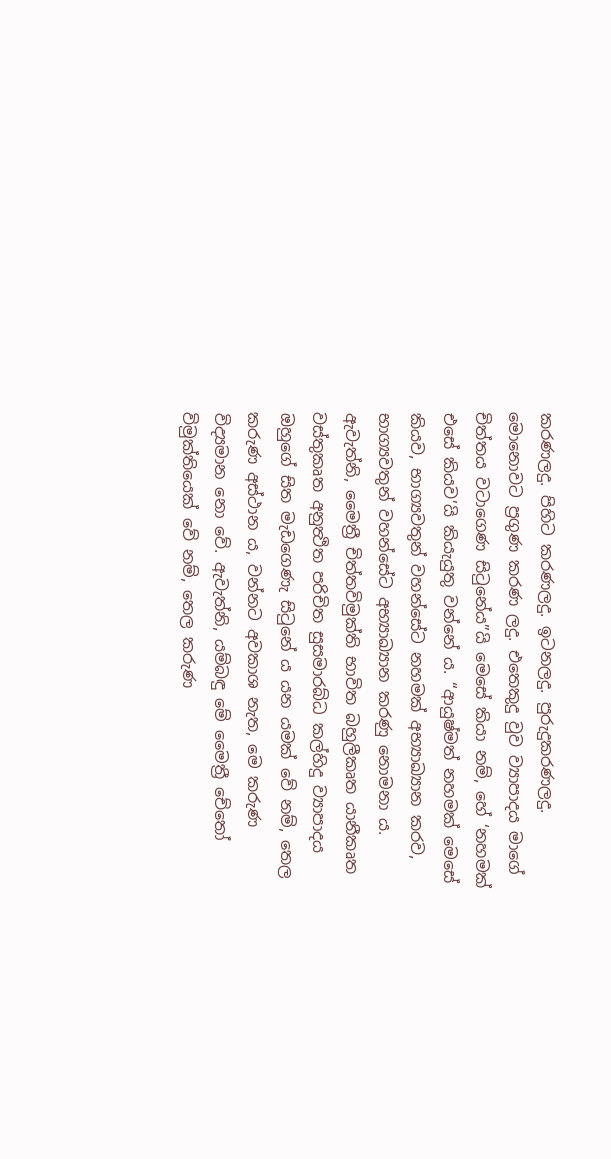කරණලදු. පිහිට කරණලදු. ඉටනලදු. පුරුදුකරණලදු. මොනොවට ප්‍රගුණ කරණ ලදු. එතෙකුදු වුව ව්‍යාපාදය මාගේ චිත්තය වටාගෙණ සිටුනේය”යි මෙසේ කියා නම්, හේ ‘නහමක් එසේ කියව’යි කියැයුතු වන්නේ ය. “ආයුෂ්මත් නහමක් මෙසේ කියව, භාග්‍යවතුන් වහන්සේට නහමක් අභ්‍යාඛ්‍යාන කරව, භාග්‍යවතුන් වහන්සේට අභ්‍යාඛ්‍යාන කරණු නොමනා ය. ඇවැත්නි, මෛත්‍රී චිත්තවිමුක්ති භාවිත බහුලීකෘත යානීකෘත වස්තුකෘත අනුත්‍ථිත පරිචිත සුසමාරබ්ධ කල්හිදු ව්‍යාපාදය ඔහුගේ සිත මැඩගෙණැ සිටුනේ ය යන යමක් වේ නම්, තෙල කරුණ අස්ථාන ය, වන්නට අවකාශ නැත, මෙ කරුණ විද්‍යමාන නො වේ. ඇවැත්නි, යම්බඳු මේ මෛත්‍රී චේතෝ විමුක්තියෙක් වේ නම්, තෙල කරුණ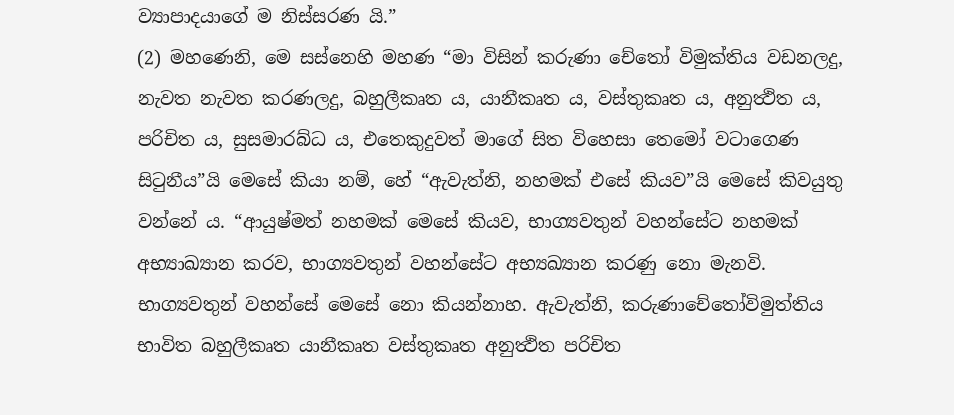ව්‍යාපාදයාගේ ම නිස්සරණ යි.”
(2) මහණෙනි, මෙ සස්නෙහි මහණ “මා විසින් කරුණා චේතෝ විමුක්තිය වඩනලදු, නැවත නැවත කරණලදු, බහුලීකෘත ය, යානීකෘත ය, වස්තුකෘත ය, අනුත්‍ථිත ය, පරිචිත ය, සුසමාරබ්ධ ය, එතෙකුදුවත් මාගේ සිත විහෙසා තෙමෝ වටාගෙණ සිටුනීය”යි මෙසේ කියා නම්, හේ “ඇවැත්නි, නහමක් එසේ කියව”යි මෙසේ කිවයුතු වන්නේ ය. “ආයුෂ්මත් නහමක් මෙසේ කියව, භාග්‍යවතුන් වහන්සේට නහමක් අභ්‍යාඛ්‍යාන කරව, භාග්‍යවතුන් වහන්සේට අභ්‍යඛ්‍යාන කරණු නො මැනවි. භාග්‍යවතුන් වහන්සේ මෙසේ නො කියන්නාහ. ඇවැත්නි, කරුණාචේතෝවිමුත්තිය භාවිත බහුලීකෘත යානීකෘත වස්තුකෘත අනුත්‍ථිත පරිචිත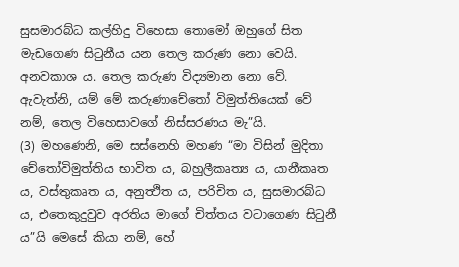සුසමාරබ්ධ කල්හිදු විහෙසා තොමෝ ඔහුගේ සිත මැඩගෙණ සිටුනීය යන තෙල කරුණ නො වෙයි. අනවකාශ ය. තෙල කරුණ විද්‍යමාන නො වේ. ඇවැත්නි, යම් මේ කරුණාචේතෝ විමුත්තියෙක් වේ නම්, තෙල විහෙසාවගේ නිස්සරණය මැ”යි.
(3) මහණෙනි, මෙ සස්නෙහි මහණ “මා විසින් මුදිතා චේතෝවිමුත්තිය භාවිත ය, බහුලීකෘත්‍ය ය, යානීකෘත ය, වස්තුකෘත ය, අනුත්‍ථිත ය, පරිචිත ය, සුසමාරබ්ධ ය, එතෙකුදුවුව අරතිය මාගේ චිත්තය වටාගෙණ සිටුනී ය”යි මෙසේ කියා නම්, හේ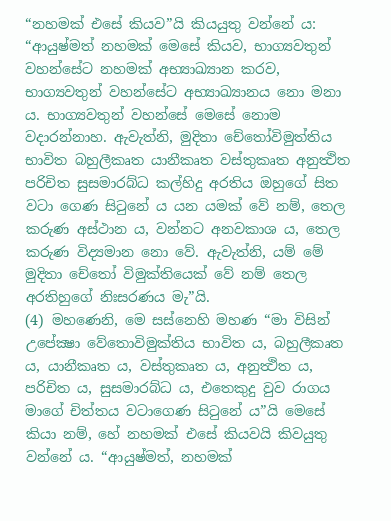“නහමක් එසේ කියව”යි කියයුතු වන්නේ ය: “ආයුෂ්මත් නහමක් මෙසේ කියව, භාග්‍යවතුන් වහන්සේට නහමක් අභ්‍යාඛ්‍යාන කරව, භාග්‍යවතුන් වහන්සේට අභ්‍යාඛ්‍යානය නො මනා ය. භාග්‍යවතුන් වහන්සේ මෙසේ නොම වදාරන්නාහ. ඇවැත්නි, මුදිතා චේතෝවිමුත්තිය භාවිත බහුලීකෘත යානීකෘත වස්තුකෘත අනුත්‍ථිත පරිචිත සුසමාරබ්ධ කල්හිදු අරතිය ඔහුගේ සිත වටා ගෙණ සිටුනේ ය යන යමක් වේ නම්, තෙල කරුණ අස්ථාන ය, වන්නට අනවකාශ ය, තෙල කරුණ විද්‍යමාන නො වේ. ඇවැත්නි, යම් මේ මුදිතා චේතෝ විමුක්තියෙක් වේ නම් තෙල අරතිහුගේ නිඃසරණය මැ”යි.
(4) මහණෙනි, මෙ සස්නෙහි මහණ “මා විසින් උපේක්‍ෂා වේතොවිමුක්තිය භාවිත ය, බහුලීකෘත ය, යානීකෘත ය, වස්තුකෘත ය, අනුත්‍ථිත ය, පරිචිත ය, සුසමාරබ්ධ ය, එතෙකුදු වුව රාගය මාගේ චිත්තය වටාගෙණ සිටුනේ ය”යි මෙසේ කියා නම්, හේ නහමක් එසේ කියවයි කිවයුතු වන්නේ ය. “ආයුෂ්මත්, නහමක්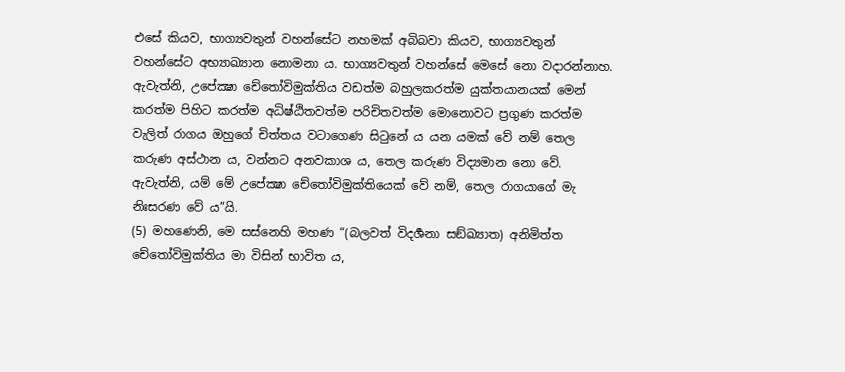එසේ කියව, භාග්‍යවතුන් වහන්සේට නහමක් අබිබවා කියව, භාග්‍යවතුන් වහන්සේට අභ්‍යාඛ්‍යාන නොමනා ය. භාග්‍යවතුන් වහන්සේ මෙසේ නො වදාරන්නාහ. ඇවැත්නි, උපේක්‍ෂා චේතෝවිමුක්තිය වඩත්ම බහුලකරත්ම යුක්තයානයක් මෙන් කරත්ම පිහිට කරත්ම අධිෂ්ඨිතවත්ම පරිචිතවත්ම මොනොවට ප්‍රගුණ කරත්ම වැලිත් රාගය ඔහුගේ චිත්තය වටාගෙණ සිටුනේ ය යන යමක් වේ නම් තෙල කරුණ අස්ථාන ය, වන්නට අනවකාශ ය, තෙල කරුණ විද්‍යමාන නො වේ. ඇවැත්නි, යම් මේ උපේක්‍ෂා චේතෝවිමුක්තියෙක් වේ නම්, තෙල රාගයාගේ මැ නිඃසරණ වේ ය”යි.
(5) මහණෙනි, මෙ සස්නෙහි මහණ “(බලවත් විදර්‍ශනා සඞ්ඛ්‍යාත) අනිමිත්ත චේතෝවිමුක්තිය මා විසින් භාවිත ය,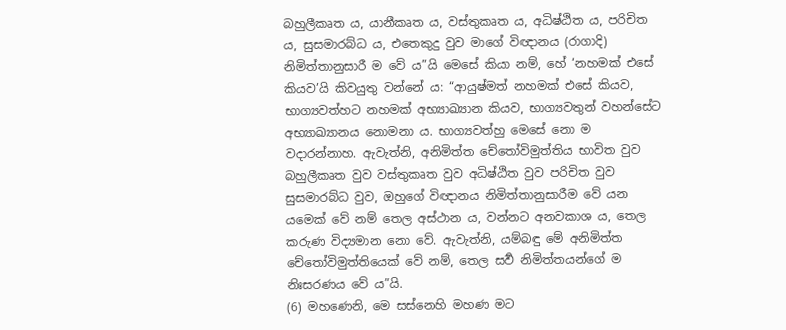බහුලීකෘත ය, යානීකෘත ය, වස්තුකෘත ය, අධිෂ්ඨිත ය, පරිචිත ය, සුසමාරබ්ධ ය, එතෙකුදු වුව මාගේ විඥානය (රාගාදි) නිමිත්තානුසාරී ම වේ ය”යි මෙසේ කියා නම්, හේ ‘නහමක් එසේ කියව’යි කිවයුතු වන්නේ ය: “ආයුෂ්මත් නහමක් එසේ කියව, භාග්‍යවත්හට නහමක් අභ්‍යාඛ්‍යාන කියව, භාග්‍යවතුන් වහන්සේට අභ්‍යාඛ්‍යානය නොමනා ය. භාග්‍යවත්හු මෙසේ නො ම වදාරන්නාහ. ඇවැත්නි, අනිමිත්ත චේතෝවිමුත්තිය භාවිත වුව බහුලීකෘත වුව වස්තුකෘත වුව අධිෂ්ඨිත වුව පරිචිත වුව සුසමාරබ්ධ වුව, ඔහුගේ විඥානය නිමිත්තානුසාරීම වේ යන යමෙක් වේ නම් තෙල අස්ථාන ය, වන්නට අනවකාශ ය, තෙල කරුණ විද්‍යමාන නො වේ. ඇවැත්නි, යම්බඳු මේ අනිමිත්ත චේතෝවිමුත්තියෙක් වේ නම්, තෙල සර්‍ව නිමිත්තයන්ගේ ම නිඃසරණය වේ ය”යි.
(6) මහණෙනි, මෙ සස්නෙහි මහණ මට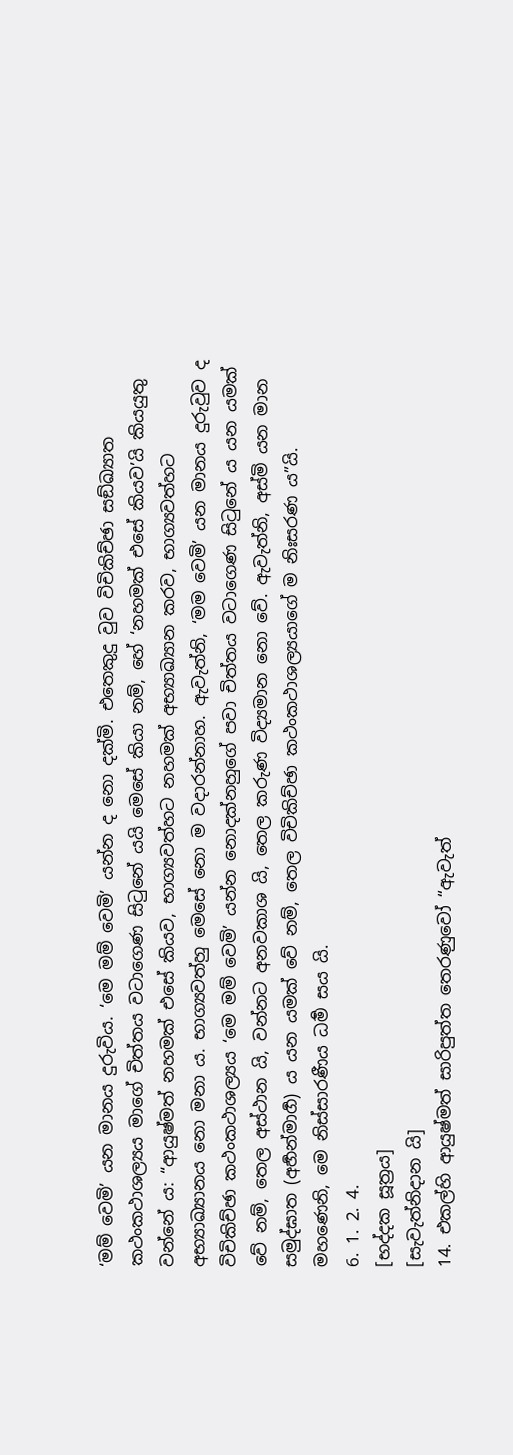‘මම් වෙමි’ යන මානය දුරුවිය. ‘මෙ මම් වෙමි’ යන්න ද නො දක්මි. එතෙකුදු වුව විචිකිච්ඡා සඞ්ඛ්‍යාත කථංකථාශල්‍යය මාගේ චිත්තය වටාගෙණ සිටුනේ යයි මෙසේ කියා නම්, හේ ‘නහමක් එසේ කියව’යි කියයුතු වන්නේ ය: “ආයුෂ්මත් නහමක් එසේ කියව, භාග්‍යවත්හට නහමක් අභ්‍යාඛ්‍යාන කරව, භාග්‍යවත්හට අභ්‍යාඛ්‍යානය නො මනා ය. භාග්‍යවත්හු මෙසේ නො ම වදාරන්නාහ. ඇවැත්නි, ‘මම වෙමි’ යන මානය දුරුවුව ද විචිකිච්ඡා කථංකථාශල්‍යය ‘මෙ මම් වෙමි’ යන්න නොදක්නහුගේ පවා චිත්තය වටාගෙණ සිටුනේ ය යන යමක් වේ නම්, තෙල අස්ථාන යි, වන්නට අනවකාශ යි, තෙල කරුණ විද්‍යමාන නො වේ. ඇවැත්නි, අස්මි යන මාන සමුද්ඝාත (අර්‍හන්මාර්‍ග) ය යන යමක් වේ නම්, තෙල විචිකිච්ඡා කථංකථාශල්‍යයාගේ ම නිඃසරණ ය”යි.
මහණෙනි, මෙ නිස්සාරණීය ධර්‍ම සය යි.
6. 1. 2. 4.
[භද්දක සූත්‍රය]
[සැවැත්නිදාන යි]
14. එකල්හි ආයුෂ්මත් සාරිපුත්ත තෙරණුවෝ “ඇවැත්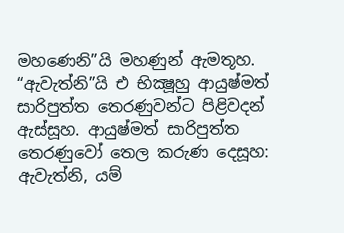මහණෙනි”යි මහණුන් ඇමතූහ. “ඇවැත්නි”යි එ භික්‍ෂූහු ආයුෂ්මත් සාරිපුත්ත තෙරණුවන්ට පිළිවදන් ඇස්සූහ. ආයුෂ්මත් සාරිපුත්ත තෙරණුවෝ තෙල කරුණ දෙසූහ:
ඇවැත්නි, යම්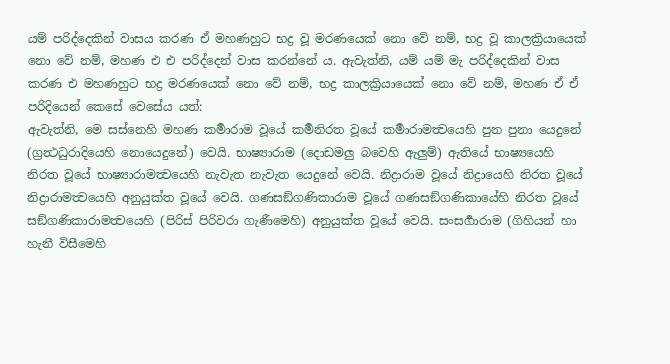යම් පරිද්දෙකින් වාසය කරණ ඒ මහණහුට භද්‍ර වූ මරණයෙක් නො වේ නම්, භද්‍ර වූ කාලක්‍රියායෙක් නො වේ නම්, මහණ එ එ පරිද්දෙන් වාස කරන්නේ ය. ඇවැත්නි, යම් යම් මැ පරිද්දෙකින් වාස කරණ එ මහණහුට භද්‍ර මරණයෙක් නො වේ නම්, භද්‍ර කාලක්‍රියායෙක් නො වේ නම්, මහණ ඒ ඒ පරිදියෙන් කෙසේ වෙසේය යත්:
ඇවැත්නි, මෙ සස්නෙහි මහණ කර්‍මාරාම වූයේ කර්‍මනිරත වූයේ කර්‍මාරාමත්‍වයෙහි පුන පුනා යෙදුනේ (ග්‍රන්‍ථධුරාදියෙහි නොයෙදුනේ) වෙයි. භාෂ්‍යාරාම (දොඩමලු බවෙහි ඇලුම්) ඇතියේ භාෂ්‍යයෙහි නිරත වූයේ භාෂ්‍යාරාමත්‍වයෙහි නැවැත නැවැත යෙදුනේ වෙයි. නිද්‍රාරාම වූයේ නිද්‍රායෙහි නිරත වූයේ නිද්‍රාරාමත්‍වයෙහි අනුයුක්ත වූයේ වෙයි. ගණසඞ්ගණිකාරාම වූයේ ගණසඞ්ගණිකායේහි නිරත වූයේ සඞ්ගණිකාරාමත්‍වයෙහි (පිරිස් පිරිවරා ගැණීමෙහි) අනුයුක්ත වූයේ වෙයි. සංසර්‍ගාරාම (ගිහියන් හා හැනී විසීමෙහි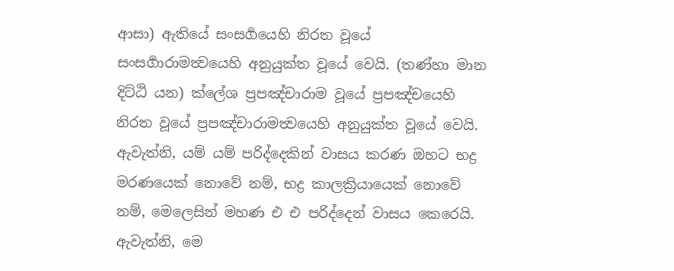ආසා) ඇතියේ සංසර්‍ගයෙහි නිරත වූයේ සංසර්‍ගාරාමත්‍වයෙහි අනුයුක්ත වූයේ වෙයි. (තණ්හා මාන දිට්ඨි යන) ක්ලේශ ප්‍රපඤ්චාරාම වූයේ ප්‍රපඤ්චයෙහි නිරත වූයේ ප්‍රපඤ්චාරාමත්‍වයෙහි අනුයුක්ත වූයේ වෙයි.
ඇවැත්නි, යම් යම් පරිද්දෙකින් වාසය කරණ ඔහට භද්‍ර මරණයෙක් නොවේ නම්, භද්‍ර කාලක්‍රියායෙක් නොවේ නම්, මෙලෙසින් මහණ එ එ පරිද්දෙන් වාසය කෙරෙයි. ඇවැත්නි, මෙ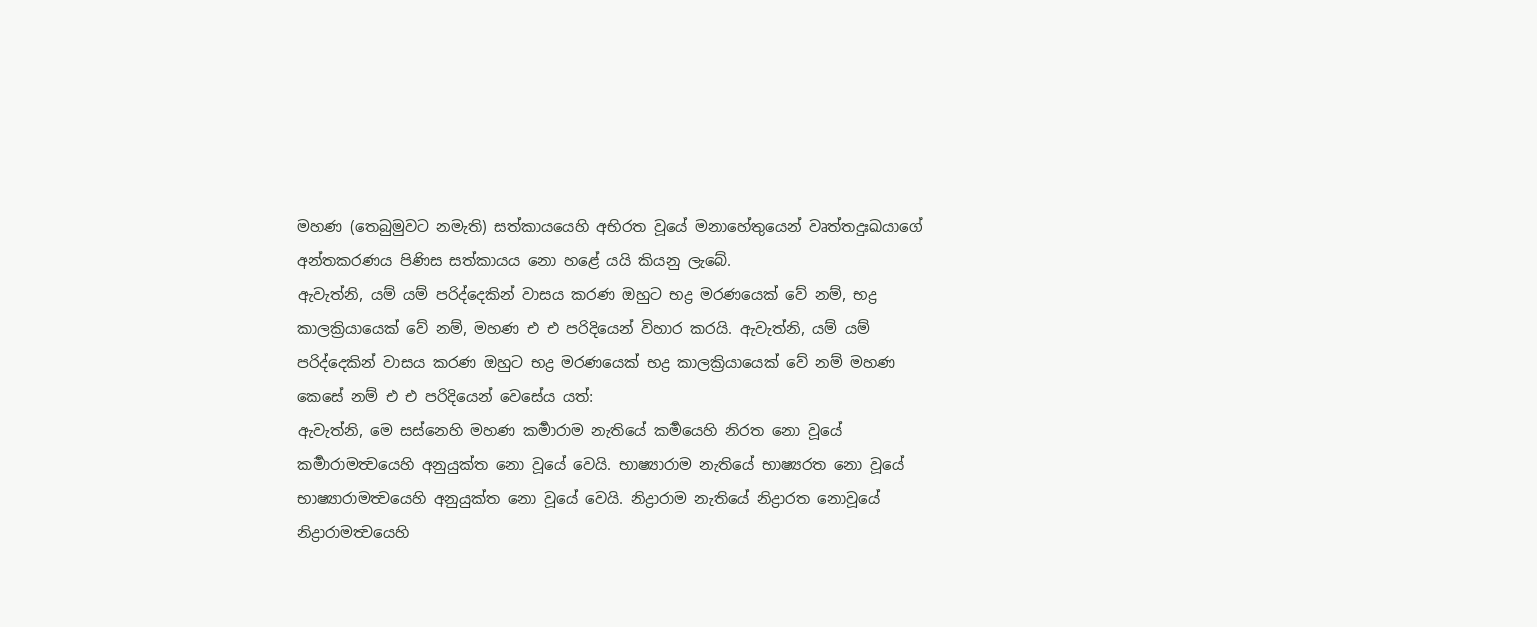මහණ (තෙබුමුවට නමැති) සත්කායයෙහි අභිරත වූයේ මනාහේතුයෙන් වෘත්තදුඃඛයාගේ අන්තකරණය පිණිස සත්කායය නො හළේ යයි කියනු ලැබේ.
ඇවැත්නි, යම් යම් පරිද්දෙකින් වාසය කරණ ඔහුට භද්‍ර මරණයෙක් වේ නම්, භද්‍ර කාලක්‍රියායෙක් වේ නම්, මහණ එ එ පරිදියෙන් විහාර කරයි. ඇවැත්නි, යම් යම් පරිද්දෙකින් වාසය කරණ ඔහුට භද්‍ර මරණයෙක් භද්‍ර කාලක්‍රියායෙක් වේ නම් මහණ කෙසේ නම් එ එ පරිදියෙන් වෙසේය යත්:
ඇවැත්නි, මෙ සස්නෙහි මහණ කර්‍මාරාම නැතියේ කර්‍මයෙහි නිරත නො වූයේ කර්‍මාරාමත්‍වයෙහි අනුයුක්ත නො වූයේ වෙයි. භාෂ්‍යාරාම නැතියේ භාෂ්‍යරත නො වූයේ භාෂ්‍යාරාමත්‍වයෙහි අනුයුක්ත නො වූයේ වෙයි. නිද්‍රාරාම නැතියේ නිද්‍රාරත නොවූයේ නිද්‍රාරාමත්‍වයෙහි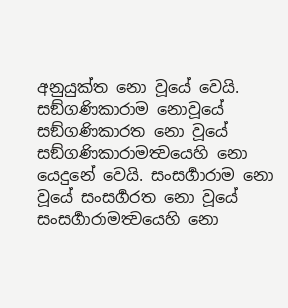අනුයුක්ත නො වූයේ වෙයි. සඞ්ගණිකාරාම නොවූයේ සඞ්ගණිකාරත නො වූයේ සඞ්ගණිකාරාමත්‍වයෙහි නො යෙදුනේ වෙයි. සංසර්‍ගාරාම නො වූයේ සංසර්‍ගරත නො වූයේ සංසර්‍ගාරාමත්‍වයෙහි නො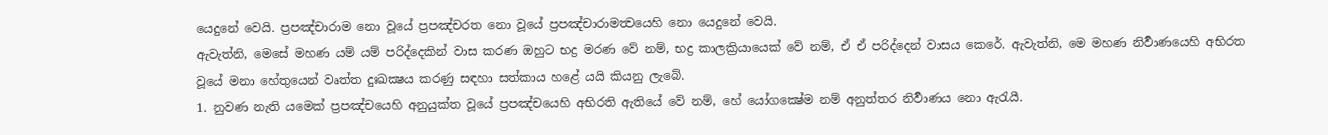යෙදුනේ වෙයි. ප්‍රපඤ්චාරාම නො වූයේ ප්‍රපඤ්චරත නො වූයේ ප්‍රපඤ්චාරාමත්‍වයෙහි නො යෙදුනේ වෙයි.
ඇවැත්නි, මෙසේ මහණ යම් යම් පරිද්දෙකින් වාස කරණ ඔහුට භද්‍ර මරණ වේ නම්, භද්‍ර කාලක්‍රියායෙක් වේ නම්, ඒ ඒ පරිද්දෙන් වාසය කෙරේ. ඇවැත්නි, මෙ මහණ නිර්‍වාණයෙහි අභිරත වූයේ මනා හේතුයෙන් වෘත්ත දුඃඛක්‍ෂය කරණු සඳහා සත්කාය හළේ යයි කියනු ලැබේ.
1. නුවණ නැති යමෙක් ප්‍රපඤ්චයෙහි අනුයුක්ත වූයේ ප්‍රපඤ්චයෙහි අභිරති ඇතියේ වේ නම්, හේ යෝගක්‍ෂේම නම් අනුත්තර නිර්‍වාණය නො ඇරැයී.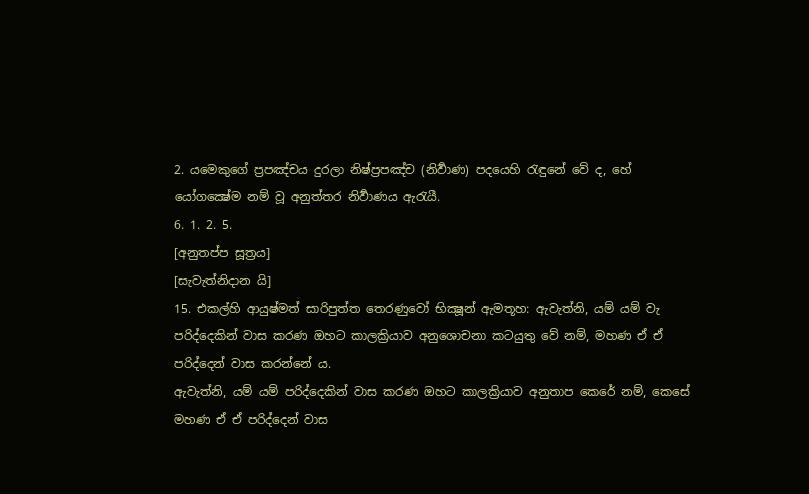2. යමෙකුගේ ප්‍රපඤ්චය දුරලා නිෂ්ප්‍රපඤ්ච (නිර්‍වාණ) පදයෙහි රැඳුනේ වේ ද, හේ යෝගක්‍ෂේම නම් වූ අනුත්තර නිර්‍වාණය ඇරැයී.
6. 1. 2. 5.
[අනුතප්ප සූත්‍රය]
[සැවැත්නිදාන යි]
15. එකල්හි ආයුෂ්මත් සාරිපුත්ත තෙරණුවෝ භික්‍ෂූන් ඇමතූහ: ඇවැත්නි, යම් යම් වැ පරිද්දෙකින් වාස කරණ ඔහට කාලක්‍රියාව අනුශොචනා කටයුතු වේ නම්, මහණ ඒ ඒ පරිද්දෙන් වාස කරන්නේ ය.
ඇවැත්නි, යම් යම් පරිද්දෙකින් වාස කරණ ඔහට කාලක්‍රියාව අනුතාප කෙරේ නම්, කෙසේ මහණ ඒ ඒ පරිද්දෙන් වාස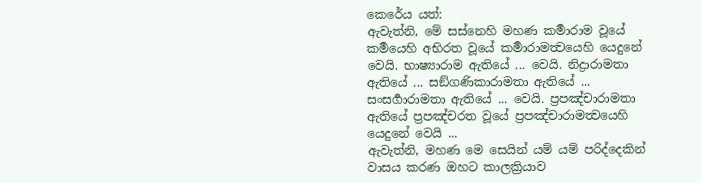කෙරේය යත්:
ඇවැත්නි, මේ සස්නෙහි මහණ කර්‍මාරාම වූයේ කර්‍මයෙහි අභිරත වූයේ කර්‍මාරාමත්‍වයෙහි යෙදුනේ වෙයි. භාෂ්‍යාරාම ඇතියේ ... වෙයි. නිද්‍රාරාමතා ඇතියේ ... සඞ්ගණිකාරාමතා ඇතියේ ... සංසර්‍ගාරාමතා ඇතියේ ... වෙයි. ප්‍රපඤ්චාරාමතා ඇතියේ ප්‍රපඤ්චරත වූයේ ප්‍රපඤ්චාරාමත්‍වයෙහි යෙදුනේ වෙයි ...
ඇවැත්නි, මහණ මෙ සෙයින් යම් යම් පරිද්දෙකින් වාසය කරණ ඔහට කාලක්‍රියාව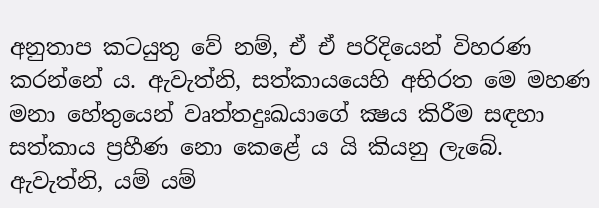අනුතාප කටයුතු වේ නම්, ඒ ඒ පරිදියෙන් විහරණ කරන්නේ ය. ඇවැත්නි, සත්කායයෙහි අභිරත මෙ මහණ මනා හේතුයෙන් වෘත්තදුඃඛයාගේ ක්‍ෂය කිරීම සඳහා සත්කාය ප්‍රහීණ නො කෙළේ ය යි කියනු ලැබේ.
ඇවැත්නි, යම් යම්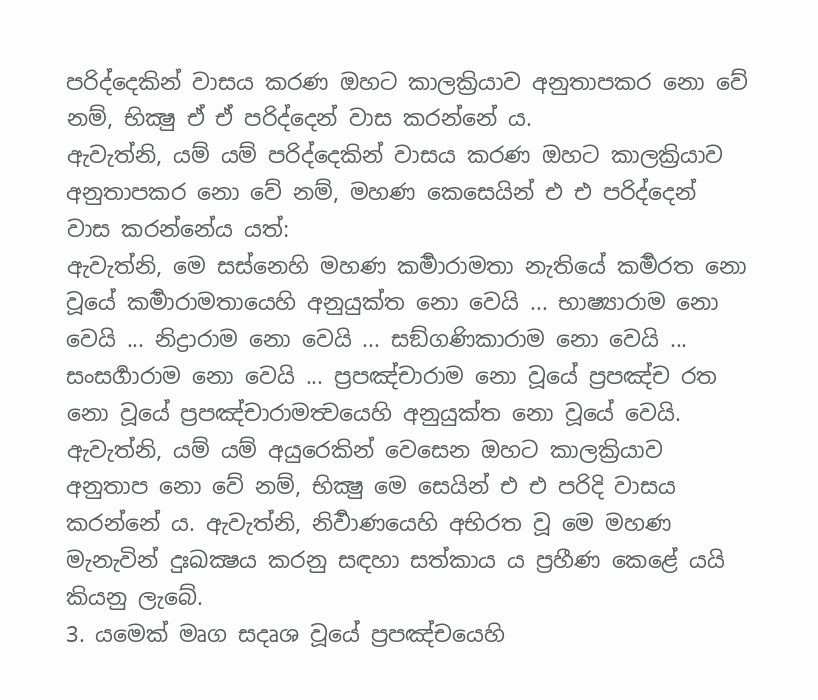පරිද්දෙකින් වාසය කරණ ඔහට කාලක්‍රියාව අනුතාපකර නො වේ නම්, භික්‍ෂු ඒ ඒ පරිද්දෙන් වාස කරන්නේ ය.
ඇවැත්නි, යම් යම් පරිද්දෙකින් වාසය කරණ ඔහට කාලක්‍රියාව අනුතාපකර නො වේ නම්, මහණ කෙසෙයින් එ එ පරිද්දෙන් වාස කරන්නේය යත්:
ඇවැත්නි, මෙ සස්නෙහි මහණ කර්‍මාරාමතා නැතියේ කර්‍මරත නො වූයේ කර්‍මාරාමතායෙහි අනුයුක්ත නො වෙයි ... භාෂ්‍යාරාම නො වෙයි ... නිද්‍රාරාම නො වෙයි ... සඞ්ගණිකාරාම නො වෙයි ... සංසර්‍ගාරාම නො වෙයි ... ප්‍රපඤ්චාරාම නො වූයේ ප්‍රපඤ්ච රත නො වූයේ ප්‍රපඤ්චාරාමත්‍වයෙහි අනුයුක්ත නො වූයේ වෙයි.
ඇවැත්නි, යම් යම් අයුරෙකින් වෙසෙන ඔහට කාලක්‍රියාව අනුතාප නො වේ නම්, භික්‍ෂු මෙ සෙයින් එ එ පරිදි වාසය කරන්නේ ය. ඇවැත්නි, නිර්‍වාණයෙහි අභිරත වූ මෙ මහණ මැනැවින් දුඃඛක්‍ෂය කරනු සඳහා සත්කාය ය ප්‍රහීණ කෙළේ යයි කියනු ලැබේ.
3. යමෙක් මෘග සදෘශ වූයේ ප්‍රපඤ්චයෙහි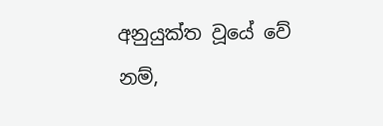අනුයුක්ත වූයේ වේ නම්,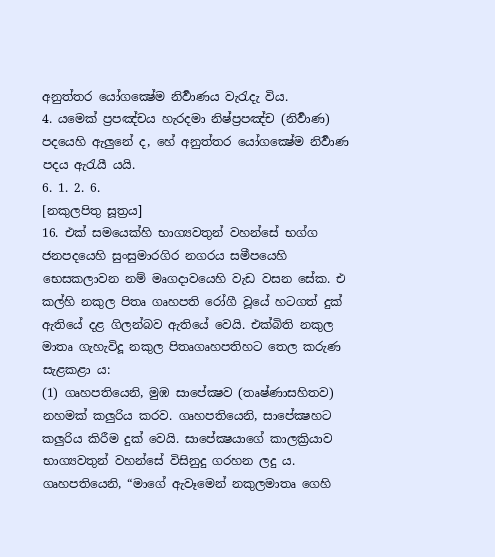අනුත්තර යෝගක්‍ෂේම නිර්‍වාණය වැරැදැ විය.
4. යමෙක් ප්‍රපඤ්චය හැරදමා නිෂ්ප්‍රපඤ්ච (නිර්‍වාණ) පදයෙහි ඇලුනේ ද, හේ අනුත්තර යෝගක්‍ෂේම නිර්‍වාණ පදය ඇරැයී යයි.
6. 1. 2. 6.
[නකුලපිතු සූත්‍රය]
16. එක් සමයෙක්හි භාග්‍යවතුන් වහන්සේ භග්ග ජනපදයෙහි සුංසුමාරගිර නගරය සමීපයෙහි භෙසකලාවන නම් මෘගදාවයෙහි වැඩ වසන සේක. එ කල්හි නකුල පිතෘ ගෘහපති රෝගී වූයේ හටගත් දුක් ඇතියේ දළ ගිලන්බව ඇතියේ වෙයි. එක්බිති නකුල මාතෘ ගැහැවිදූ නකුල පිතෘගෘහපතිහට තෙල කරුණ සැළකළා ය:
(1) ගෘහපතියෙනි, මුඹ සාපේක්‍ෂව (තෘෂ්ණාසහිතව) නහමක් කලුරිය කරව. ගෘහපතියෙනි, සාපේක්‍ෂහට කලුරිය කිරීම දුක් වෙයි. සාපේක්‍ෂයාගේ කාලක්‍රියාව භාග්‍යවතුන් වහන්සේ විසිනුදු ගරහන ලදු ය. ගෘහපතියෙනි, “මාගේ ඇවෑමෙන් නකුලමාතෘ ගෙහි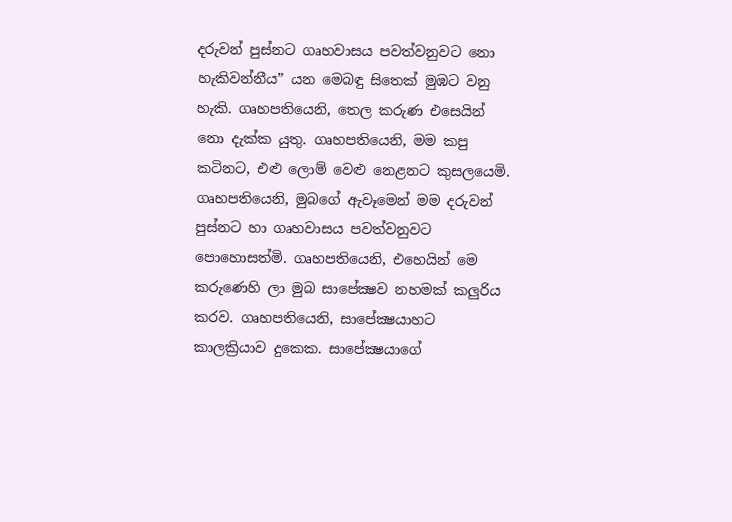දරුවන් පුස්නට ගෘහවාසය පවත්වනුවට නො හැකිවන්නීය” යන මෙබඳු සිතෙක් මුඹට වනු හැකි. ගෘහපතියෙනි, තෙල කරුණ එසෙයින් නො දැක්ක යුතු. ගෘහපතියෙනි, මම කපු කටිනට, එළු ලොම් වෙළු නෙළනට කුසලයෙමි. ගෘහපතියෙනි, මුබගේ ඇවෑමෙන් මම දරුවන් පුස්නට හා ගෘහවාසය පවත්වනුවට පොහොසත්මි. ගෘහපතියෙනි, එහෙයින් මෙ කරුණෙහි ලා මුබ සාපේක්‍ෂව නහමක් කලුරිය කරව. ගෘහපතියෙනි, සාපේක්‍ෂයාහට කාලක්‍රියාව දුකෙක. සාපේක්‍ෂයාගේ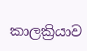කාලක්‍රියාව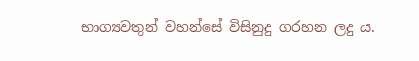භාග්‍යවතුන් වහන්සේ විසිනුදු ගරහන ලදු ය.